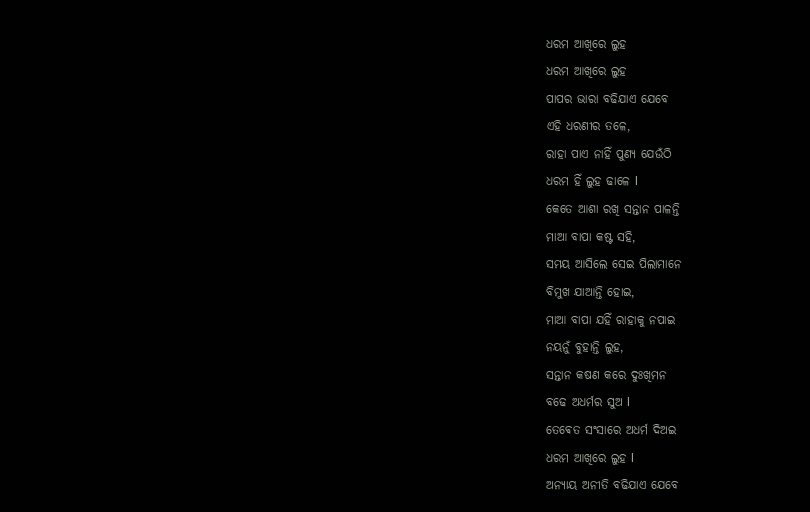ଧରମ ଆଖିରେ ଲୁହ
ଧରମ ଆଖିରେ ଲୁହ
ପାପର ଭାରା ବଢିଯାଏ ଯେବେ
ଏହି ଧରଣୀର ତଳେ,
ରାହା ପାଏ ନାହିଁ ପୁଣ୍ୟ ଯେଉଁଠି
ଧରମ ହିଁ ଲୁହ ଢାଳେ l
କେତେ ଆଶା ରଖି ସନ୍ତାନ ପାଳନ୍ତି
ମାଆ ବାପା କଷ୍ଟ ସହି,
ସମୟ ଆସିଲେ ସେଇ ପିଲାମାନେ
ବିମୁଖ ଯାଆନ୍ତି ହୋଇ,
ମାଆ ବାପା ଯହିଁ ରାହାକୁ ନପାଇ
ନୟନୁଁ ବୁହାନ୍ତି ଲୁହ,
ସନ୍ତାନ କଷଣ କରେ ଦୁଃଖିମନ
ବଢେ ଅଧର୍ମର ସୁଅ l
ତେଵେତ ସଂସାରେ ଅଧର୍ମ ଦିଅଇ
ଧରମ ଆଖିରେ ଲୁହ l
ଅନ୍ୟାୟ ଅନୀତି ବଢିଯାଏ ଯେବେ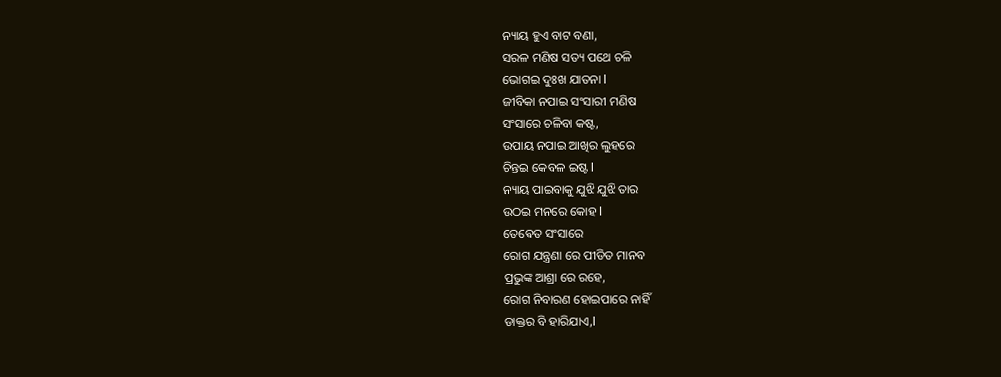ନ୍ୟାୟ ହୁଏ ବାଟ ବଣା,
ସରଳ ମଣିଷ ସତ୍ୟ ପଥେ ଚଳି
ଭୋଗଇ ଦୁଃଖ ଯାତନା l
ଜୀବିକା ନପାଇ ସଂସାରୀ ମଣିଷ
ସଂସାରେ ଚଳିବା କଷ୍ଟ,
ଉପାୟ ନପାଇ ଆଖିର ଲୁହରେ
ଚିନ୍ତଇ କେବଳ ଇଷ୍ଟ l
ନ୍ୟାୟ ପାଇବାକୁ ଯୁଝି ଯୁଝି ତାର
ଉଠଇ ମନରେ କୋହ l
ତେଵେତ ସଂସାରେ
ରୋଗ ଯନ୍ତ୍ରଣା ରେ ପୀଡିତ ମାନବ
ପ୍ରଭୁଙ୍କ ଆଶ୍ରା ରେ ରହେ,
ରୋଗ ନିବାରଣ ହୋଇପାରେ ନାହିଁ
ଡାକ୍ତର ବି ହାରିଯାଏ,l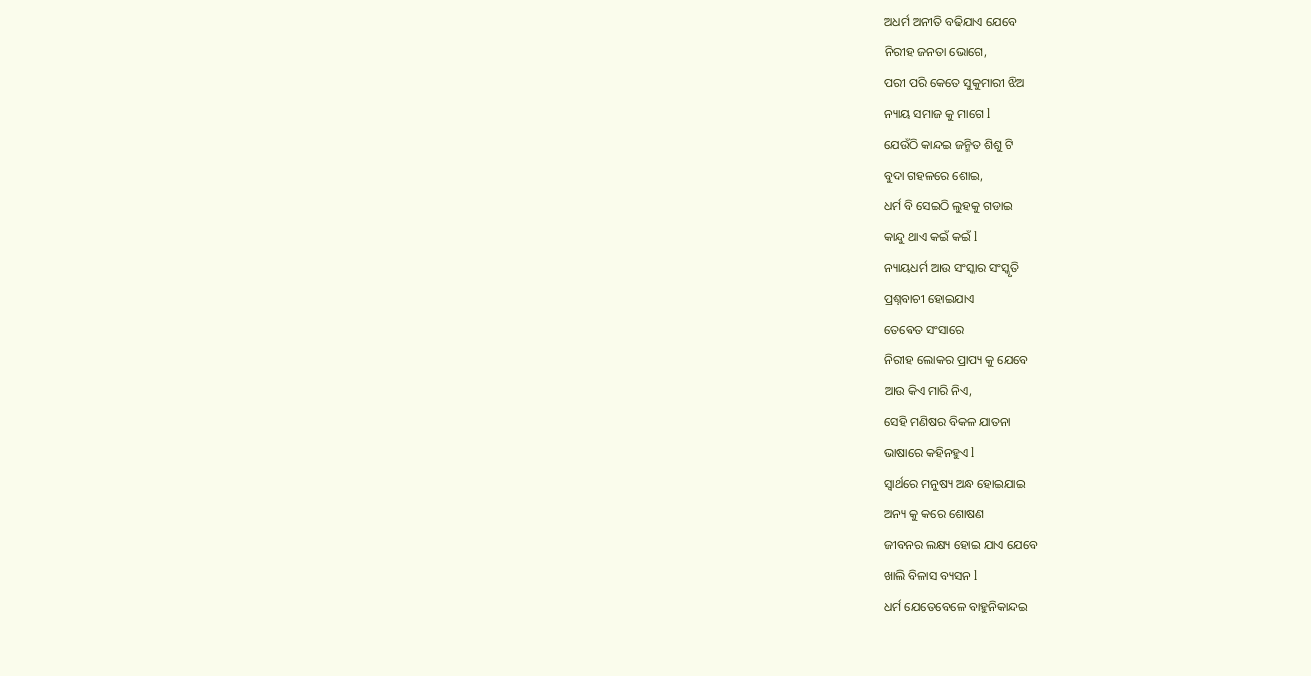ଅଧର୍ମ ଅନୀତି ବଢିଯାଏ ଯେବେ
ନିରୀହ ଜନତା ଭୋଗେ,
ପରୀ ପରି କେତେ ସୁକୁମାରୀ ଝିଅ
ନ୍ୟାୟ ସମାଜ କୁ ମାଗେ l
ଯେଉଁଠି କାନ୍ଦଇ ଜନ୍ମିତ ଶିଶୁ ଟି
ବୁଦା ଗହଳରେ ଶୋଇ,
ଧର୍ମ ବି ସେଇଠି ଲୁହକୁ ଗଡାଇ
କାନ୍ଦୁ ଥାଏ କଇଁ କଇଁ l
ନ୍ୟାୟଧର୍ମ ଆଉ ସଂସ୍କାର ସଂସ୍କୃତି
ପ୍ରଶ୍ନବାଚୀ ହୋଇଯାଏ
ତେଵେତ ସଂସାରେ
ନିରୀହ ଲୋକର ପ୍ରାପ୍ୟ କୁ ଯେବେ
ଆଉ କିଏ ମାରି ନିଏ,
ସେହି ମଣିଷର ବିକଳ ଯାତନା
ଭାଷାରେ କହିନହୁଏ l
ସ୍ୱାର୍ଥରେ ମନୁଷ୍ୟ ଅନ୍ଧ ହୋଇଯାଇ
ଅନ୍ୟ କୁ କରେ ଶୋଷଣ
ଜୀବନର ଲକ୍ଷ୍ୟ ହୋଇ ଯାଏ ଯେବେ
ଖାଲି ବିଳାସ ବ୍ୟସନ l
ଧର୍ମ ଯେତେବେଳେ ବାହୁନିକାନ୍ଦଇ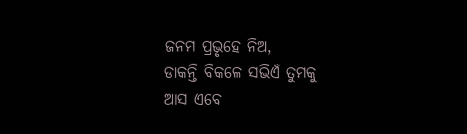ଜନମ ପ୍ରଭୃହେ ନିଅ,
ଡାକନ୍ତି ବିକଳେ ସଭିଏଁ ତୁମକୁ
ଆସ ଏବେ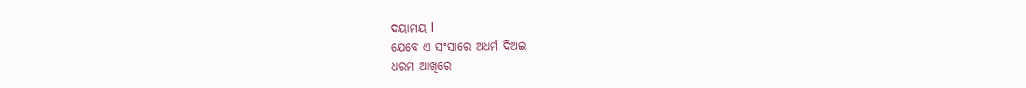ଦୟାମୟ l
ଯେବେ ଏ ସଂସାରେ ଅଧର୍ମ ଦିଅଇ
ଧରମ ଆଖିରେ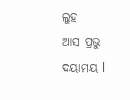ଲୁହ
ଆସ ପ୍ରଭୁ ଦୟାମୟ l